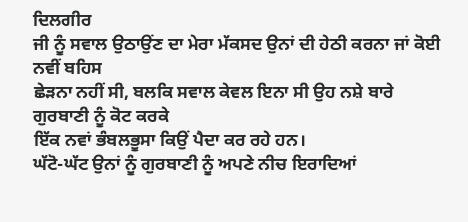ਦਿਲਗੀਰ
ਜੀ ਨੂੰ ਸਵਾਲ ਉਠਾਉਂਣ ਦਾ ਮੇਰਾ ਮੱਕਸਦ ਉਨਾਂ ਦੀ ਹੇਠੀ ਕਰਨਾ ਜਾਂ ਕੋਈ ਨਵੀਂ ਬਹਿਸ
ਛੇੜਨਾ ਨਹੀਂ ਸੀ, ਬਲਕਿ ਸਵਾਲ ਕੇਵਲ ਇਨਾ ਸੀ ਉਹ ਨਸ਼ੇ ਬਾਰੇ ਗੁਰਬਾਣੀ ਨੂੰ ਕੋਟ ਕਰਕੇ
ਇੱਕ ਨਵਾਂ ਭੰਬਲਭੂਸਾ ਕਿਉਂ ਪੈਦਾ ਕਰ ਰਹੇ ਹਨ।
ਘੱਟੋ-ਘੱਟ ਉਨਾਂ ਨੂੰ ਗੁਰਬਾਣੀ ਨੂੰ ਅਪਣੇ ਨੀਚ ਇਰਾਦਿਆਂ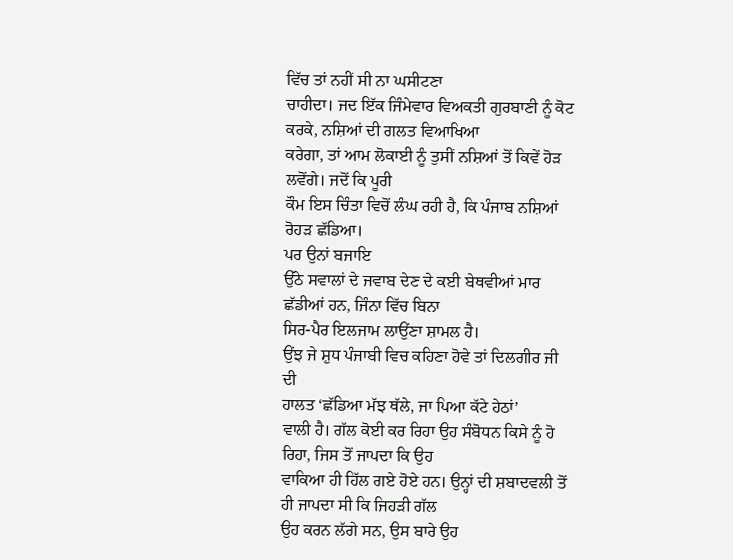ਵਿੱਚ ਤਾਂ ਨਹੀਂ ਸੀ ਨਾ ਘਸੀਟਣਾ
ਚਾਹੀਦਾ। ਜਦ ਇੱਕ ਜਿੰਮੇਵਾਰ ਵਿਅਕਤੀ ਗੁਰਬਾਣੀ ਨੂੰ ਕੋਟ ਕਰਕੇ, ਨਸ਼ਿਆਂ ਦੀ ਗਲਤ ਵਿਆਖਿਆ
ਕਰੇਗਾ, ਤਾਂ ਆਮ ਲੋਕਾਈ ਨੂੰ ਤੁਸੀਂ ਨਸ਼ਿਆਂ ਤੋਂ ਕਿਵੇਂ ਹੋੜ ਲਵੋਂਗੇ। ਜਦੋਂ ਕਿ ਪੂਰੀ
ਕੌਮ ਇਸ ਚਿੰਤਾ ਵਿਚੋਂ ਲੰਘ ਰਹੀ ਹੈ, ਕਿ ਪੰਜਾਬ ਨਸ਼ਿਆਂ ਰੋਹੜ ਛੱਡਿਆ।
ਪਰ ਉਨਾਂ ਬਜਾਇ
ਉੱਠੇ ਸਵਾਲਾਂ ਦੇ ਜਵਾਬ ਦੇਣ ਦੇ ਕਈ ਬੇਥਵੀਆਂ ਮਾਰ ਛੱਡੀਆਂ ਹਨ, ਜਿੰਨਾ ਵਿੱਚ ਬਿਨਾ
ਸਿਰ-ਪੈਰ ਇਲਜਾਮ ਲਾਉਂਣਾ ਸ਼ਾਮਲ ਹੈ।
ਉਂਝ ਜੇ ਸ਼ੁਧ ਪੰਜਾਬੀ ਵਿਚ ਕਹਿਣਾ ਹੋਵੇ ਤਾਂ ਦਿਲਗੀਰ ਜੀ ਦੀ
ਹਾਲਤ ‘ਛੱਡਿਆ ਮੱਝ ਥੱਲੇ, ਜਾ ਪਿਆ ਕੱਟੇ ਹੇਠਾਂ’
ਵਾਲੀ ਹੈ। ਗੱਲ ਕੋਈ ਕਰ ਰਿਹਾ ਉਹ ਸੰਬੋਧਨ ਕਿਸੇ ਨੂੰ ਹੋ ਰਿਹਾ, ਜਿਸ ਤੋਂ ਜਾਪਦਾ ਕਿ ਉਹ
ਵਾਕਿਆ ਹੀ ਹਿੱਲ ਗਏ ਹੋਏ ਹਨ। ਉਨ੍ਹਾਂ ਦੀ ਸ਼ਬਾਦਵਲੀ ਤੋਂ ਹੀ ਜਾਪਦਾ ਸੀ ਕਿ ਜਿਹੜੀ ਗੱਲ
ਉਹ ਕਰਨ ਲੱਗੇ ਸਨ, ਉਸ ਬਾਰੇ ਉਹ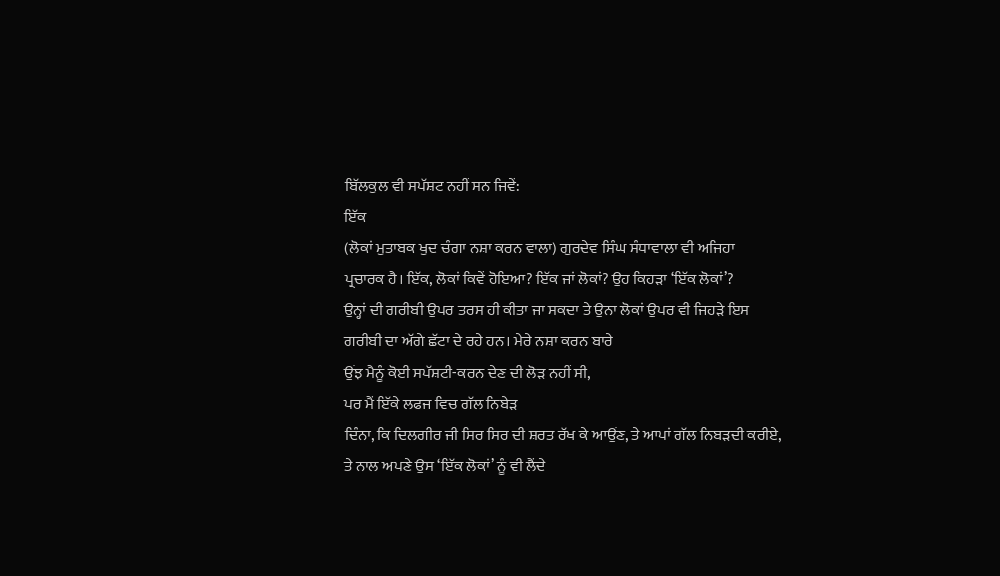ਬਿੱਲਕੁਲ ਵੀ ਸਪੱਸ਼ਟ ਨਹੀਂ ਸਨ ਜਿਵੇਂ:
ਇੱਕ
(ਲੋਕਾਂ ਮੁਤਾਬਕ ਖੁਦ ਚੰਗਾ ਨਸ਼ਾ ਕਰਨ ਵਾਲਾ) ਗੁਰਦੇਵ ਸਿੰਘ ਸੰਧਾਵਾਲਾ ਵੀ ਅਜਿਹਾ
ਪ੍ਰਚਾਰਕ ਹੈ। ਇੱਕ, ਲੋਕਾਂ ਕਿਵੇਂ ਹੋਇਆ? ਇੱਕ ਜਾਂ ਲੋਕਾਂ? ਉਹ ਕਿਹੜਾ ‘ਇੱਕ ਲੋਕਾਂ’?
ਉਨ੍ਹਾਂ ਦੀ ਗਰੀਬੀ ਉਪਰ ਤਰਸ ਹੀ ਕੀਤਾ ਜਾ ਸਕਦਾ ਤੇ ਉਨਾ ਲੋਕਾਂ ਉਪਰ ਵੀ ਜਿਹੜੇ ਇਸ
ਗਰੀਬੀ ਦਾ ਅੱਗੇ ਛੱਟਾ ਦੇ ਰਹੇ ਹਨ। ਮੇਰੇ ਨਸ਼ਾ ਕਰਨ ਬਾਰੇ
ਉਂਝ ਮੈਨੂੰ ਕੋਈ ਸਪੱਸ਼ਟੀ-ਕਰਨ ਦੇਣ ਦੀ ਲੋੜ ਨਹੀਂ ਸੀ,
ਪਰ ਮੈਂ ਇੱਕੇ ਲਫਜ ਵਿਚ ਗੱਲ ਨਿਬੇੜ
ਦਿੰਨਾ, ਕਿ ਦਿਲਗੀਰ ਜੀ ਸਿਰ ਸਿਰ ਦੀ ਸ਼ਰਤ ਰੱਖ ਕੇ ਆਉਂਣ, ਤੇ ਆਪਾਂ ਗੱਲ ਨਿਬੜਦੀ ਕਰੀਏ,
ਤੇ ਨਾਲ ਅਪਣੇ ਉਸ ‘ਇੱਕ ਲੋਕਾਂ’ ਨੂੰ ਵੀ ਲੈਂਦੇ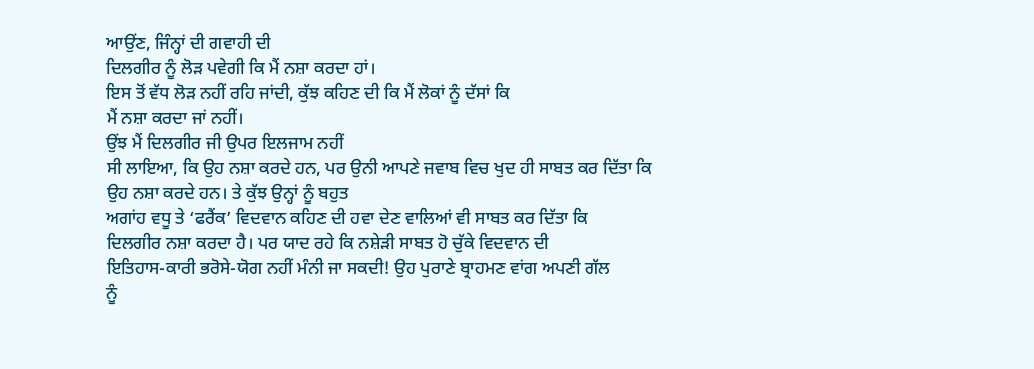ਆਉਂਣ, ਜਿੰਨ੍ਹਾਂ ਦੀ ਗਵਾਹੀ ਦੀ
ਦਿਲਗੀਰ ਨੂੰ ਲੋੜ ਪਵੇਗੀ ਕਿ ਮੈਂ ਨਸ਼ਾ ਕਰਦਾ ਹਾਂ।
ਇਸ ਤੋਂ ਵੱਧ ਲੋੜ ਨਹੀਂ ਰਹਿ ਜਾਂਦੀ, ਕੁੱਝ ਕਹਿਣ ਦੀ ਕਿ ਮੈਂ ਲੋਕਾਂ ਨੂੰ ਦੱਸਾਂ ਕਿ
ਮੈਂ ਨਸ਼ਾ ਕਰਦਾ ਜਾਂ ਨਹੀਂ।
ਉਂਝ ਮੈਂ ਦਿਲਗੀਰ ਜੀ ਉਪਰ ਇਲਜਾਮ ਨਹੀਂ
ਸੀ ਲਾਇਆ, ਕਿ ਉਹ ਨਸ਼ਾ ਕਰਦੇ ਹਨ, ਪਰ ਉਨੀ ਆਪਣੇ ਜਵਾਬ ਵਿਚ ਖੁਦ ਹੀ ਸਾਬਤ ਕਰ ਦਿੱਤਾ ਕਿ
ਉਹ ਨਸ਼ਾ ਕਰਦੇ ਹਨ। ਤੇ ਕੁੱਝ ਉਨ੍ਹਾਂ ਨੂੰ ਬਹੁਤ
ਅਗਾਂਹ ਵਧੂ ਤੇ ‘ਫਰੈਂਕ’ ਵਿਦਵਾਨ ਕਹਿਣ ਦੀ ਹਵਾ ਦੇਣ ਵਾਲਿਆਂ ਵੀ ਸਾਬਤ ਕਰ ਦਿੱਤਾ ਕਿ
ਦਿਲਗੀਰ ਨਸ਼ਾ ਕਰਦਾ ਹੈ। ਪਰ ਯਾਦ ਰਹੇ ਕਿ ਨਸ਼ੇੜੀ ਸਾਬਤ ਹੋ ਚੁੱਕੇ ਵਿਦਵਾਨ ਦੀ
ਇਤਿਹਾਸ-ਕਾਰੀ ਭਰੋਸੇ-ਯੋਗ ਨਹੀਂ ਮੰਨੀ ਜਾ ਸਕਦੀ! ਉਹ ਪੁਰਾਣੇ ਬ੍ਰਾਹਮਣ ਵਾਂਗ ਅਪਣੀ ਗੱਲ
ਨੂੰ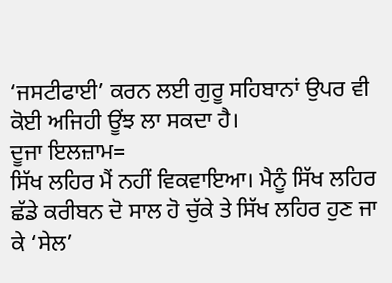‘ਜਸਟੀਫਾਈ’ ਕਰਨ ਲਈ ਗੁਰੂ ਸਹਿਬਾਨਾਂ ਉਪਰ ਵੀ ਕੋਈ ਅਜਿਹੀ ਊਂਝ ਲਾ ਸਕਦਾ ਹੈ।
ਦੂਜਾ ਇਲਜ਼ਾਮ=
ਸਿੱਖ ਲਹਿਰ ਮੈਂ ਨਹੀਂ ਵਿਕਵਾਇਆ। ਮੈਨੂੰ ਸਿੱਖ ਲਹਿਰ
ਛੱਡੇ ਕਰੀਬਨ ਦੋ ਸਾਲ ਹੋ ਚੁੱਕੇ ਤੇ ਸਿੱਖ ਲਹਿਰ ਹੁਣ ਜਾ ਕੇ ‘ਸੇਲ’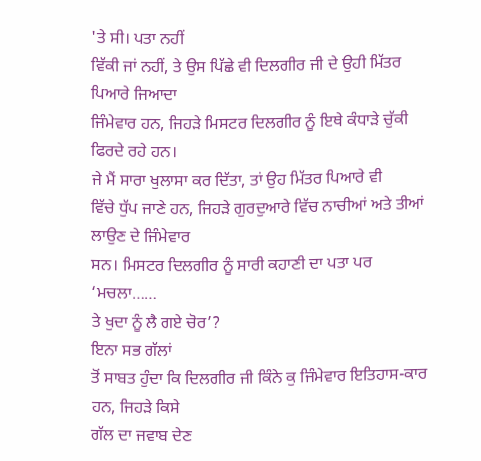'ਤੇ ਸੀ। ਪਤਾ ਨਹੀਂ
ਵਿੱਕੀ ਜਾਂ ਨਹੀਂ, ਤੇ ਉਸ ਪਿੱਛੇ ਵੀ ਦਿਲਗੀਰ ਜੀ ਦੇ ਉਹੀ ਮਿੱਤਰ ਪਿਆਰੇ ਜਿਆਦਾ
ਜਿੰਮੇਵਾਰ ਹਨ, ਜਿਹੜੇ ਮਿਸਟਰ ਦਿਲਗੀਰ ਨੂੰ ਇਥੇ ਕੰਧਾੜੇ ਚੁੱਕੀ ਫਿਰਦੇ ਰਹੇ ਹਨ।
ਜੇ ਮੈਂ ਸਾਰਾ ਖੁਲਾਸਾ ਕਰ ਦਿੱਤਾ, ਤਾਂ ਉਹ ਮਿੱਤਰ ਪਿਆਰੇ ਵੀ
ਵਿੱਚੇ ਧੁੱਪ ਜਾਣੇ ਹਨ, ਜਿਹੜੇ ਗੁਰਦੁਆਰੇ ਵਿੱਚ ਨਾਚੀਆਂ ਅਤੇ ਤੀਆਂ ਲਾਉਣ ਦੇ ਜਿੰਮੇਵਾਰ
ਸਨ। ਮਿਸਟਰ ਦਿਲਗੀਰ ਨੂੰ ਸਾਰੀ ਕਹਾਣੀ ਦਾ ਪਤਾ ਪਰ ‘ਮਚਲਾ……
ਤੇ ਖੁਦਾ ਨੂੰ ਲੈ ਗਏ ਚੋਰ’?
ਇਨਾ ਸਭ ਗੱਲਾਂ
ਤੋਂ ਸਾਬਤ ਹੁੰਦਾ ਕਿ ਦਿਲਗੀਰ ਜੀ ਕਿੰਨੇ ਕੁ ਜਿੰਮੇਵਾਰ ਇਤਿਹਾਸ-ਕਾਰ ਹਨ, ਜਿਹੜੇ ਕਿਸੇ
ਗੱਲ ਦਾ ਜਵਾਬ ਦੇਣ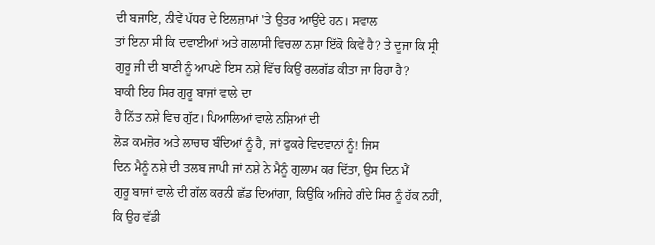ਦੀ ਬਜਾਇ, ਨੀਵੇਂ ਪੱਧਰ ਦੇ ਇਲਜ਼ਾਮਾਂ 'ਤੇ ਉਤਰ ਆਉਂਦੇ ਹਨ। ਸਵਾਲ
ਤਾਂ ਇਨਾ ਸੀ ਕਿ ਦਵਾਈਆਂ ਅਤੇ ਗਲਾਸੀ ਵਿਚਲਾ ਨਸ਼ਾ ਇੱਕੋ ਕਿਵੇਂ ਹੈ? ਤੇ ਦੂਜਾ ਕਿ ਸ੍ਰੀ
ਗੁਰੂ ਜੀ ਦੀ ਬਾਣੀ ਨੂੰ ਆਪਣੇ ਇਸ ਨਸ਼ੇ ਵਿੱਚ ਕਿਉਂ ਰਲਗੱਡ ਕੀਤਾ ਜਾ ਰਿਹਾ ਹੈ?
ਬਾਕੀ ਇਹ ਸਿਰ ਗੁਰੂ ਬਾਜਾਂ ਵਾਲੇ ਦਾ
ਹੈ ਨਿੱਤ ਨਸ਼ੇ ਵਿਚ ਗੁੱਟ। ਪਿਆਲਿਆਂ ਵਾਲੇ ਨਸ਼ਿਆਂ ਦੀ
ਲੋੜ ਕਮਜ਼ੋਰ ਅਤੇ ਲਾਚਾਰ ਬੰਦਿਆਂ ਨੂੰ ਹੈ, ਜਾਂ ਫੁਕਰੇ ਵਿਦਵਾਨਾਂ ਨੂੰ! ਜਿਸ
ਦਿਨ ਮੈਨੂੰ ਨਸ਼ੇ ਦੀ ਤਲਬ ਜਾਪੀ ਜਾਂ ਨਸ਼ੇ ਨੇ ਮੈਨੂੰ ਗੁਲਾਮ ਕਰ ਦਿੱਤਾ, ਉਸ ਦਿਨ ਮੈਂ
ਗੁਰੂ ਬਾਜਾਂ ਵਾਲੇ ਦੀ ਗੱਲ ਕਰਨੀ ਛੱਡ ਦਿਆਂਗਾ, ਕਿਉਂਕਿ ਅਜਿਹੇ ਗੰਦੇ ਸਿਰ ਨੂੰ ਹੱਕ ਨਹੀਂ,
ਕਿ ਉਹ ਵੱਡੀ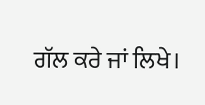ਗੱਲ ਕਰੇ ਜਾਂ ਲਿਖੇ।